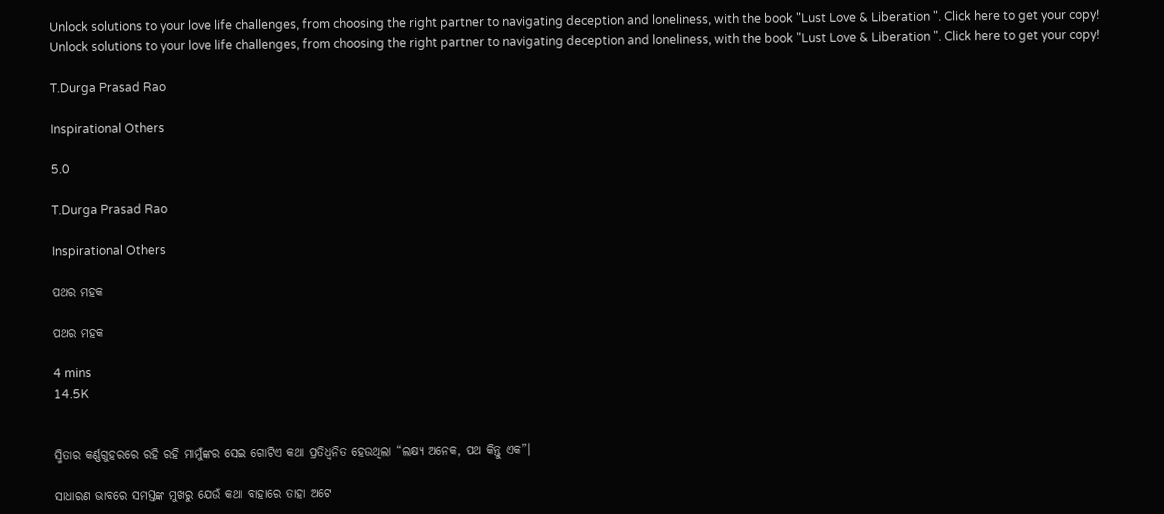Unlock solutions to your love life challenges, from choosing the right partner to navigating deception and loneliness, with the book "Lust Love & Liberation ". Click here to get your copy!
Unlock solutions to your love life challenges, from choosing the right partner to navigating deception and loneliness, with the book "Lust Love & Liberation ". Click here to get your copy!

T.Durga Prasad Rao

Inspirational Others

5.0

T.Durga Prasad Rao

Inspirational Others

ପଥର ମହକ

ପଥର ମହକ

4 mins
14.5K


ସ୍ମିତାର କର୍ଣ୍ଣଗୁହରରେ ରହି ରହି ମାମୁଁଙ୍କର ସେଇ ଗୋଟିଏ କଥା ପ୍ରତିଧ୍ଵନିତ ହେଉଥିଲା “ଲକ୍ଷ୍ୟ ଅନେକ, ପଥ କିନ୍ତୁ ଏକ”।

ସାଧାରଣ ଭାବରେ ସମସ୍ତଙ୍କ ମୁଖରୁ ଯେଉଁ କଥା ବାହାରେ ତାହା ଅଟେ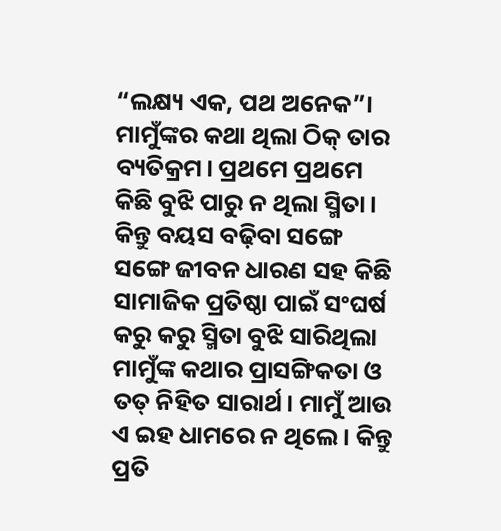“ଲକ୍ଷ୍ୟ ଏକ, ପଥ ଅନେକ”। ମାମୁଁଙ୍କର କଥା ଥିଲା ଠିକ୍ ତାର ବ୍ୟତିକ୍ରମ। ପ୍ରଥମେ ପ୍ରଥମେ କିଛି ବୁଝି ପାରୁ ନ ଥିଲା ସ୍ମିତା। କିନ୍ତୁ ବୟସ ବଢ଼ିବା ସଙ୍ଗେ ସଙ୍ଗେ ଜୀବନ ଧାରଣ ସହ କିଛି ସାମାଜିକ ପ୍ରତିଷ୍ଠା ପାଇଁ ସଂଘର୍ଷ କରୁ କରୁ ସ୍ମିତା ବୁଝି ସାରିଥିଲା ମାମୁଁଙ୍କ କଥାର ପ୍ରାସଙ୍ଗିକତା ଓ ତତ୍ ନିହିତ ସାରାର୍ଥ। ମାମୁଁ ଆଉ ଏ ଇହ ଧାମରେ ନ ଥିଲେ। କିନ୍ତୁ ପ୍ରତି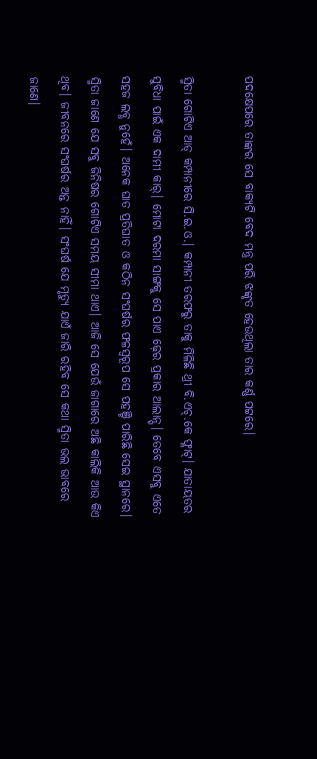ପଦକ୍ଷେପରେ ତାଙ୍କର ସେ ବାକ୍ୟଟି ବେଦ ମନ୍ତ୍ର ପରି ଝଙ୍କୃତ ହେଉଥିଲା ତାର କର୍ଣ୍ଣ ପଟ୍ଟରେ।

ସ୍ମିତା ଗୋଟିଏ ଆଡ୍ କମ୍ପାନୀରେ ସି.ଇ.ଓ.। କମ୍ପାନୀ ତରଫରୁ ତାକୁ ମିଳିଛି ଥ୍ରୀ ବି.ଏଚ୍.କେ ଫ୍ଳାଟ୍। ଯାତାୟତର ସୁବିଧା ପାଇଁ ଏକ ଦାମୀ କାର୍। ମୋଟା ଦରମା ସାଙ୍ଗକୁ ସେ ପାଏ ଢ଼େର ପ୍ରକାର ଆଲାନ୍ସ୍। ତେବେ ଏସବୁ ଏତେ ସହଜ ଲବ୍ଧ ନୁହେଁ। ଅନେକ ଘାତ ପ୍ରତିଘାତ ଓ କଠିନ ସଂଘର୍ଷର ଫଳସ୍ଵରୂପ ସେ ପହଞ୍ଚି ପାରିଛି ସେଇ ସ୍ଥାନରେ। ସ୍ମିତା ଜାଣେ ଯେ ସବୁ ଜିନିଷର ଗୋଟିଏ ସମୟ ସୀମା ଥାଏ। ଆଜି ସେ ଯେଉଁ ଜାଗାରେ ଅଛି କାଲିକି ଆଉ କିଏ ଥିବ। ଜୀବନରେ ସଂଘର୍ଷର ଅନ୍ତ ନାହିଁ। ସଂଘର୍ଷ ଯେ ମୃତ୍ୟୁ ଯାଏଁ ଜାରି ରହିବ ସେ କଥା ସ୍ମିତା ଭଲ ଭାବରେ ଜାଣେ।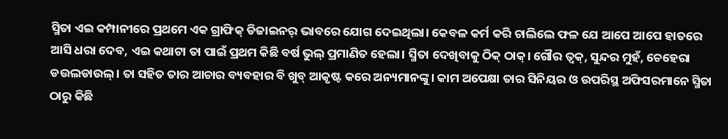ସ୍ମିତା ଏଇ କମ୍ପାନୀରେ ପ୍ରଥମେ ଏକ ଗ୍ରାଫିକ୍ ଡିଜାଇନର୍ ଭାବରେ ଯୋଗ ଦେଇଥିଲା। କେବଳ କର୍ମ କରି ଚାଲିଲେ ଫଳ ଯେ ଆପେ ଆପେ ହାତରେ ଆସି ଧରା ଦେବ, ଏଇ କଥାଟା ତା ପାଇଁ ପ୍ରଥମ କିଛି ବର୍ଷ ଭୁଲ୍ ପ୍ରମାଣିତ ହେଲା। ସ୍ମିତା ଦେଖିବାକୁ ଠିକ୍ ଠାକ୍। ଗୌର ତ୍ୱକ୍, ସୁନ୍ଦର ମୁହଁ, ଚେହେରା ଡଉଲଡାଉଲ୍। ତା ସହିତ ତାର ଆଚାର ବ୍ୟବହାର ବି ଖୁବ୍ ଆକୃଷ୍ଟ କରେ ଅନ୍ୟମାନଙ୍କୁ। କାମ ଅପେକ୍ଷା ତାର ସିନିୟର ଓ ଉପରିସ୍ଥ ଅଫିସରମାନେ ସ୍ମିତା ଠାରୁ କିଛି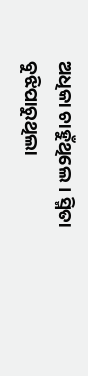ଅଧିକା ଚାହୁଁଥିଲେ। ସ୍ମିତା ବୁଝିପାରୁଥିଲା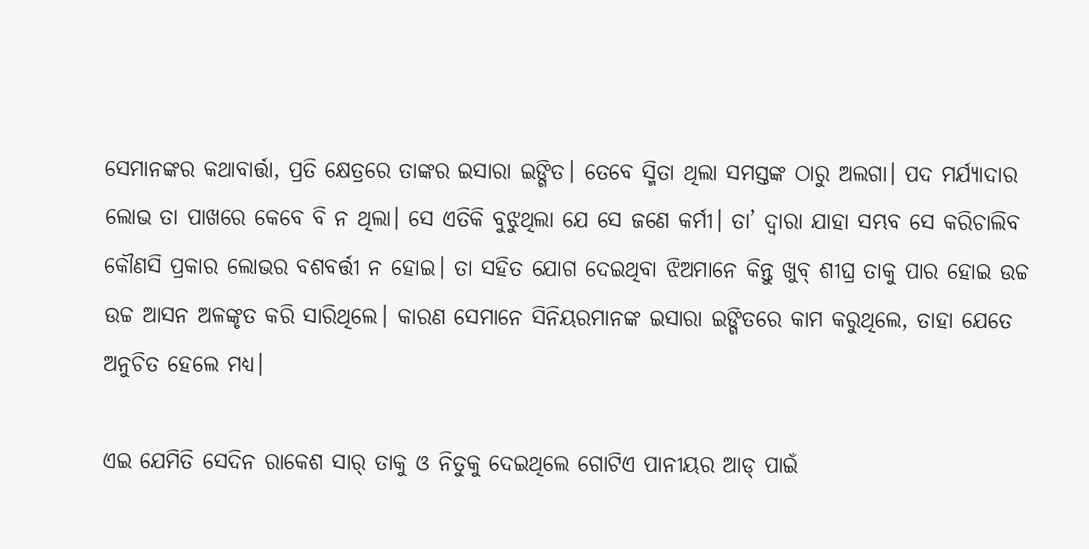ସେମାନଙ୍କର କଥାବାର୍ତ୍ତା, ପ୍ରତି କ୍ଷେତ୍ରରେ ତାଙ୍କର ଇସାରା ଇଙ୍ଗିତ। ତେବେ ସ୍ମିତା ଥିଲା ସମସ୍ତଙ୍କ ଠାରୁ ଅଲଗା। ପଦ ମର୍ଯ୍ୟାଦାର ଲୋଭ ତା ପାଖରେ କେବେ ବି ନ ଥିଲା। ସେ ଏତିକି ବୁଝୁଥିଲା ଯେ ସେ ଜଣେ କର୍ମୀ। ତା’ ଦ୍ୱାରା ଯାହା ସମ୍ଭବ ସେ କରିଚାଲିବ କୌଣସି ପ୍ରକାର ଲୋଭର ବଶବର୍ତ୍ତୀ ନ ହୋଇ। ତା ସହିତ ଯୋଗ ଦେଇଥିବା ଝିଅମାନେ କିନ୍ତୁ ଖୁବ୍ ଶୀଘ୍ର ତାକୁ ପାର ହୋଇ ଉଚ୍ଚ ଉଚ୍ଚ ଆସନ ଅଳଙ୍କୃତ କରି ସାରିଥିଲେ। କାରଣ ସେମାନେ ସିନିୟରମାନଙ୍କ ଇସାରା ଇଙ୍ଗିତରେ କାମ କରୁଥିଲେ, ତାହା ଯେତେ ଅନୁଚିତ ହେଲେ ମଧ୍ୟ।

ଏଇ ଯେମିତି ସେଦିନ ରାକେଶ ସାର୍ ତାକୁ ଓ ନିତୁକୁ ଦେଇଥିଲେ ଗୋଟିଏ ପାନୀୟର ଆଡ୍ ପାଇଁ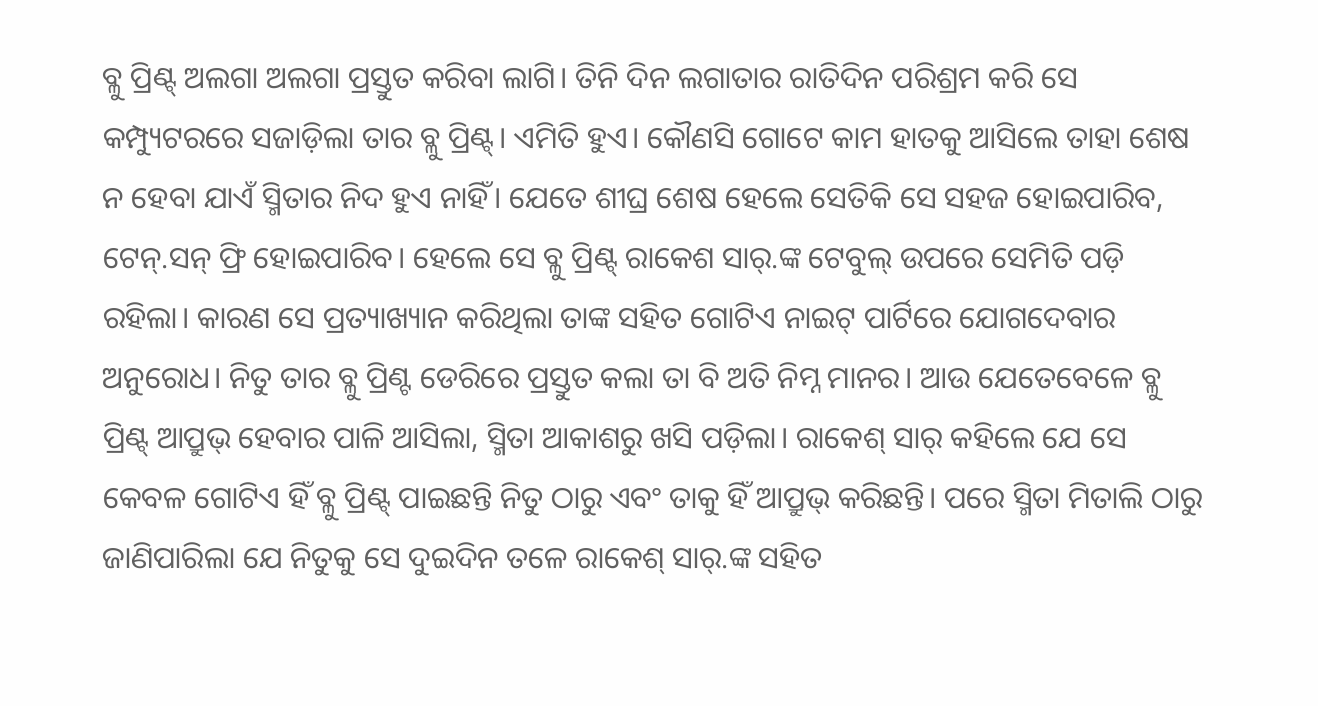ବ୍ଳୁ ପ୍ରିଣ୍ଟ୍ ଅଲଗା ଅଲଗା ପ୍ରସ୍ତୁତ କରିବା ଲାଗି। ତିନି ଦିନ ଲଗାତାର ରାତିଦିନ ପରିଶ୍ରମ କରି ସେ କମ୍ପ୍ୟୁଟରରେ ସଜାଡ଼ିଲା ତାର ବ୍ଳୁ ପ୍ରିଣ୍ଟ୍। ଏମିତି ହୁଏ। କୌଣସି ଗୋଟେ କାମ ହାତକୁ ଆସିଲେ ତାହା ଶେଷ ନ ହେବା ଯାଏଁ ସ୍ମିତାର ନିଦ ହୁଏ ନାହିଁ। ଯେତେ ଶୀଘ୍ର ଶେଷ ହେଲେ ସେତିକି ସେ ସହଜ ହୋଇପାରିବ, ଟେନ୍.ସନ୍ ଫ୍ରି ହୋଇପାରିବ। ହେଲେ ସେ ବ୍ଳୁ ପ୍ରିଣ୍ଟ୍ ରାକେଶ ସାର୍.ଙ୍କ ଟେବୁଲ୍ ଉପରେ ସେମିତି ପଡ଼ି ରହିଲା। କାରଣ ସେ ପ୍ରତ୍ୟାଖ୍ୟାନ କରିଥିଲା ତାଙ୍କ ସହିତ ଗୋଟିଏ ନାଇଟ୍ ପାର୍ଟିରେ ଯୋଗଦେବାର ଅନୁରୋଧ। ନିତୁ ତାର ବ୍ଳୁ ପ୍ରିଣ୍ଟ ଡେରିରେ ପ୍ରସ୍ତୁତ କଲା ତା ବି ଅତି ନିମ୍ନ ମାନର। ଆଉ ଯେତେବେଳେ ବ୍ଳୁ ପ୍ରିଣ୍ଟ୍ ଆପ୍ରୁଭ୍ ହେବାର ପାଳି ଆସିଲା, ସ୍ମିତା ଆକାଶରୁ ଖସି ପଡ଼ିଲା। ରାକେଶ୍ ସାର୍ କହିଲେ ଯେ ସେ କେବଳ ଗୋଟିଏ ହିଁ ବ୍ଳୁ ପ୍ରିଣ୍ଟ୍ ପାଇଛନ୍ତି ନିତୁ ଠାରୁ ଏବଂ ତାକୁ ହିଁ ଆପ୍ରୁଭ୍ କରିଛନ୍ତି। ପରେ ସ୍ମିତା ମିତାଲି ଠାରୁ ଜାଣିପାରିଲା ଯେ ନିତୁକୁ ସେ ଦୁଇଦିନ ତଳେ ରାକେଶ୍ ସାର୍.ଙ୍କ ସହିତ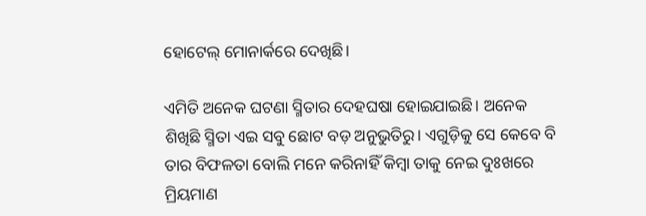ହୋଟେଲ୍ ମୋନାର୍କରେ ଦେଖିଛି।

ଏମିତି ଅନେକ ଘଟଣା ସ୍ମିତାର ଦେହଘଷା ହୋଇଯାଇଛି। ଅନେକ ଶିଖିଛି ସ୍ମିତା ଏଇ ସବୁ ଛୋଟ ବଡ଼ ଅନୁଭୁତିରୁ। ଏଗୁଡ଼ିକୁ ସେ କେବେ ବି ତାର ବିଫଳତା ବୋଲି ମନେ କରିନାହିଁ କିମ୍ବା ତାକୁ ନେଇ ଦୁଃଖରେ ମ୍ରିୟମାଣ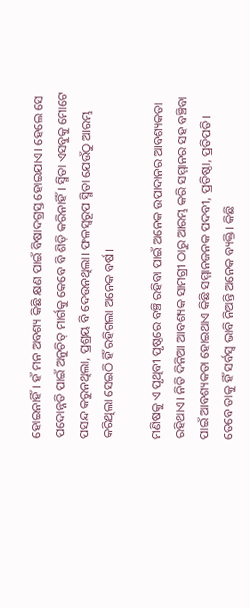ହୋଇନାହିଁ। ହଁ ମନ ଅବଶ୍ୟ କିଛି କ୍ଷଣ ପାଇଁ ବିଷାଦଗ୍ରସ୍ତ ହୋଇଯାଏ। ହେଲେ ସେ ପଦୋନ୍ନତି ପାଇଁ ଅନୁଚିତ୍ ମାର୍ଗକୁ କେବେ ବି ଶିଡ଼ି କରିନାହିଁ। ସ୍ମିତା ଏସବୁକୁ ମୋଟେ ପସନ୍ଦ କରୁନଥିଲା, ପ୍ରଶ୍ରୟ ବି ଦେଉନଥିଲା। ଫଳସ୍ୱରୂପ ସ୍ମିତା ଯେଉଁଠୁ ଆରମ୍ଭ କରିଥିଲା ସେଇଠି ହିଁ ରହିଗଲା ଅନେକ ବର୍ଷ।

ମଣିଷକୁ ଏ ପୃଥିବୀ ପୃଷ୍ଠରେ ବଞ୍ଚି ରହିବା ପାଇଁ ଅନେକ ଉପାଦାନର ଆବଶ୍ୟକତା ରହିଥାଏ। ନିତି ଦିନିଆ ଆବଶ୍ୟକ ସାମଗ୍ରୀ ଠାରୁ ଆରମ୍ଭ କରି ସମ୍ମାନର ସହ ବଞ୍ଚିବା ପାଇଁ ଆବଶ୍ୟକତା ହୋଇଥାଏ କିଛି ସମ୍ମାନଜନକ ପଦବୀ, ପ୍ରତିଷ୍ଠା, ପ୍ରତିପତି। ତେବେ ତାକୁ ହିଁ ସର୍ବସ୍ୱ ଭାବି ନିଅନ୍ତି ଅନେକ ବ୍ୟକ୍ତି। କିଛି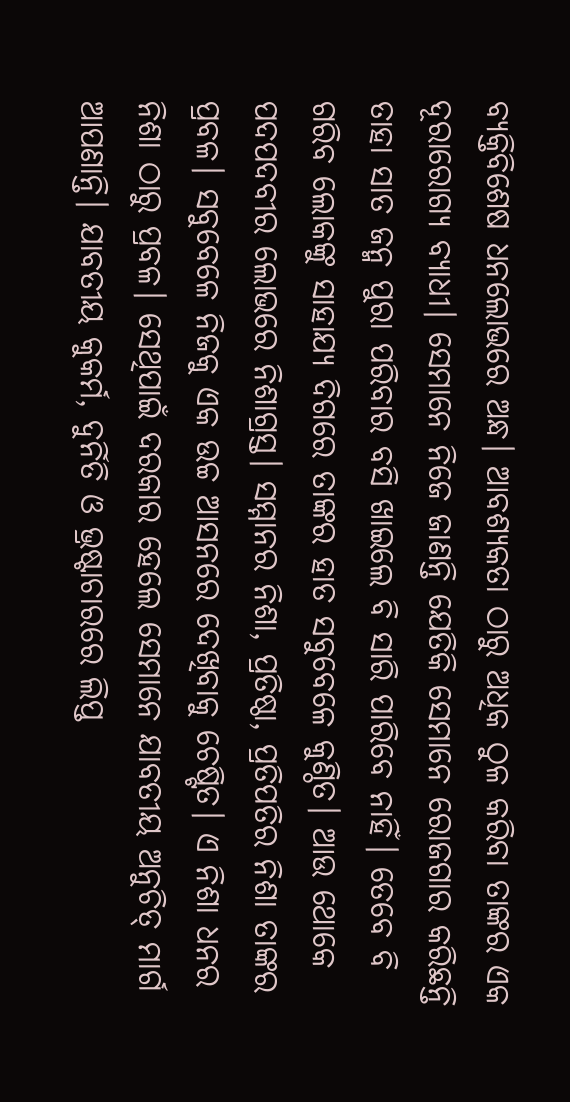ବ୍ୟକ୍ତିବିଶେଷ ଧନଲୋଭରେ ଅନ୍ଧ। ଆବଶ୍ୟକତା ଠାରୁ ଅଧିକ ଠୁଳ କରିବା ତାଙ୍କର ଏକ ଦୂରାରୋଗ୍ୟ ବ୍ୟାଧୀ। ସେମାନେ ନିଜେ ଜାଣନ୍ତି ଯେତିକି ସେମାନେ ରୋଜଗାର କରିଛନ୍ତି ତାହା ସାତ ଜନ୍ମ ପୁରା ପରିବାର ବସି ଖାଇଲେ ବି ସାରି ପାରିବେ ନାହିଁ। ତେବେ ବି ଗରିବ ଲୋକଙ୍କୁ ସାହାଯ୍ୟ ଦିଗରେ ତାଙ୍କର ହାତ ସବୁବେଳେ କୁଣ୍ଠିତ। ଆଉ ଥୋକେ ପଦପଦବୀର ଲୋଭରେ ନିଶାଗ୍ରସ୍ତ। ସମ୍ମାନର ନିଶା, ପ୍ରତିଷ୍ଠା, ପ୍ରତିପତିର ନିଶା ତାଙ୍କର ପ୍ରବଳ। ସବୁବେଳେ ନିଜକୁ ଏକ ଉଚ୍ଚ ଆସନରେ ଦେଖିବାକୁ ଚେଷ୍ଟିତ। ଏ ନିଶା ଧନର ନିଶା ଠାରୁ ପ୍ରବଳ। ସେଥିପାଇଁ ଦରକାର ହେଲେ ସେମାନେ ଯାବତୀୟ ଅନୁଚିତ୍ ମାର୍ଗ ଆପଣାନ୍ତି। ଯାବତୀୟ କୁକର୍ମ, ଦୁର୍ନିତି ଓ ଭ୍ରଷ୍ଟାଚାରରେ ଲିପ୍ତ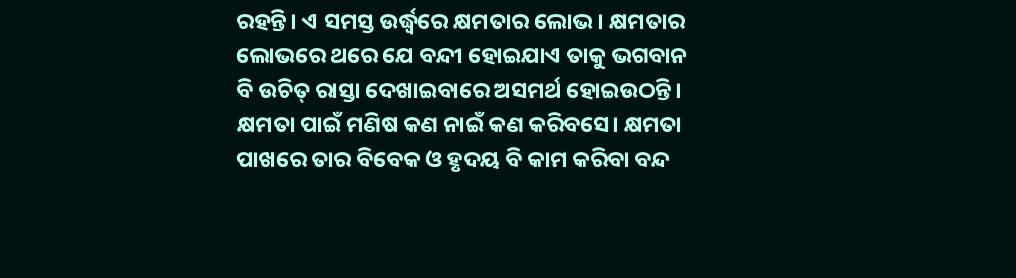ରହନ୍ତି। ଏ ସମସ୍ତ ଉର୍ଦ୍ଧ୍ୱରେ କ୍ଷମତାର ଲୋଭ। କ୍ଷମତାର ଲୋଭରେ ଥରେ ଯେ ବନ୍ଦୀ ହୋଇଯାଏ ତାକୁ ଭଗବାନ ବି ଉଚିତ୍ ରାସ୍ତା ଦେଖାଇବାରେ ଅସମର୍ଥ ହୋଇଉଠନ୍ତି। କ୍ଷମତା ପାଇଁ ମଣିଷ କଣ ନାଇଁ କଣ କରିବସେ। କ୍ଷମତା ପାଖରେ ତାର ବିବେକ ଓ ହୃଦୟ ବି କାମ କରିବା ବନ୍ଦ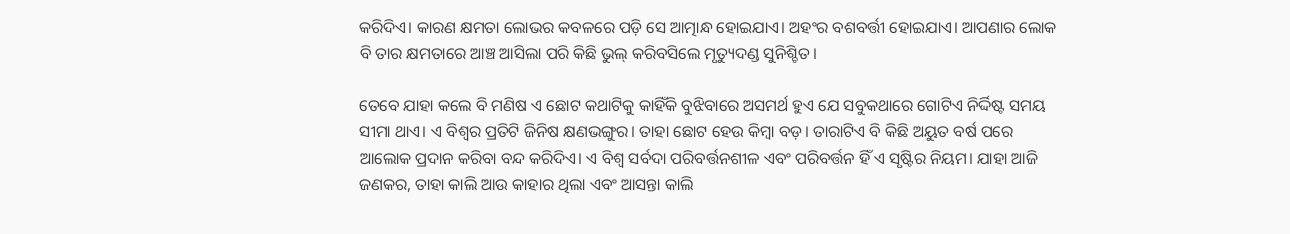କରିଦିଏ। କାରଣ କ୍ଷମତା ଲୋଭର କବଳରେ ପଡ଼ି ସେ ଆତ୍ମାନ୍ଧ ହୋଇଯାଏ। ଅହଂର ବଶବର୍ତ୍ତୀ ହୋଇଯାଏ। ଆପଣାର ଲୋକ ବି ତାର କ୍ଷମତାରେ ଆଞ୍ଚ ଆସିଲା ପରି କିଛି ଭୁଲ୍ କରିବସିଲେ ମୃତ୍ୟୁଦଣ୍ଡ ସୁନିଶ୍ଚିତ।

ତେବେ ଯାହା କଲେ ବି ମଣିଷ ଏ ଛୋଟ କଥାଟିକୁ କାହିଁକି ବୁଝିବାରେ ଅସମର୍ଥ ହୁଏ ଯେ ସବୁକଥାରେ ଗୋଟିଏ ନିର୍ଦ୍ଦିଷ୍ଟ ସମୟ ସୀମା ଥାଏ। ଏ ବିଶ୍ୱର ପ୍ରତିଟି ଜିନିଷ କ୍ଷଣଭଙ୍ଗୁର। ତାହା ଛୋଟ ହେଉ କିମ୍ବା ବଡ଼। ତାରାଟିଏ ବି କିଛି ଅୟୁତ ବର୍ଷ ପରେ ଆଲୋକ ପ୍ରଦାନ କରିବା ବନ୍ଦ କରିଦିଏ। ଏ ବିଶ୍ୱ ସର୍ବଦା ପରିବର୍ତ୍ତନଶୀଳ ଏବଂ ପରିବର୍ତ୍ତନ ହିଁ ଏ ସୃଷ୍ଟିର ନିୟମ। ଯାହା ଆଜି ଜଣକର, ତାହା କାଲି ଆଉ କାହାର ଥିଲା ଏବଂ ଆସନ୍ତା କାଲି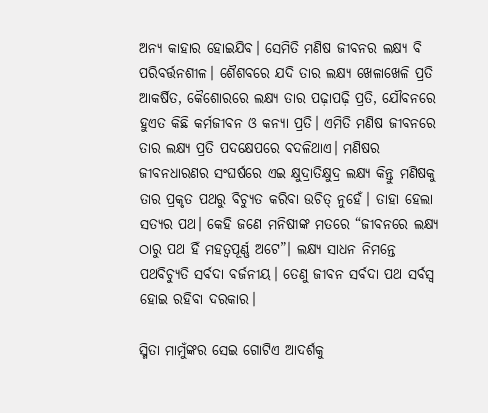ଅନ୍ୟ କାହାର ହୋଇଯିବ। ସେମିତି ମଣିଷ ଜୀବନର ଲକ୍ଷ୍ୟ ବି ପରିବର୍ତ୍ତନଶୀଳ। ଶୈଶବରେ ଯଦି ତାର ଲକ୍ଷ୍ୟ ଖେଳାଖେଳି ପ୍ରତି ଆକର୍ଷିତ, କୈଶୋରରେ ଲକ୍ଷ୍ୟ ତାର ପଢ଼ାପଢ଼ି ପ୍ରତି, ଯୌବନରେ ହୁଏତ କିଛି କର୍ମଜୀବନ ଓ କନ୍ୟା ପ୍ରତି। ଏମିତି ମଣିଷ ଜୀବନରେ ତାର ଲକ୍ଷ୍ୟ ପ୍ରତି ପଦକ୍ଷେପରେ ବଦଳିଥାଏ। ମଣିଷର ଜୀବନଧାରଣର ସଂଘର୍ଷରେ ଏଇ କ୍ଷୁଦ୍ରାତିକ୍ଷୁଦ୍ର ଲକ୍ଷ୍ୟ କିନ୍ତୁ ମଣିଷକୁ ତାର ପ୍ରକୃତ ପଥରୁ ବିଚ୍ୟୁତ କରିବା ଉଚିତ୍ ନୁହେଁ। ତାହା ହେଲା ସତ୍ୟର ପଥ। କେହି ଜଣେ ମନିଷୀଙ୍କ ମତରେ “ଜୀବନରେ ଲକ୍ଷ୍ୟ ଠାରୁ ପଥ ହିଁ ମହତ୍ୱପୂର୍ଣ୍ଣ ଅଟେ”। ଲକ୍ଷ୍ୟ ସାଧନ ନିମନ୍ତେ ପଥବିଚ୍ୟୁତି ସର୍ବଦା ବର୍ଜନୀୟ। ତେଣୁ ଜୀବନ ସର୍ବଦା ପଥ ସର୍ବସ୍ୱ ହୋଇ ରହିବା ଦରକାର।

ସ୍ମିତା ମାମୁଁଙ୍କର ସେଇ ଗୋଟିଏ ଆଦର୍ଶକୁ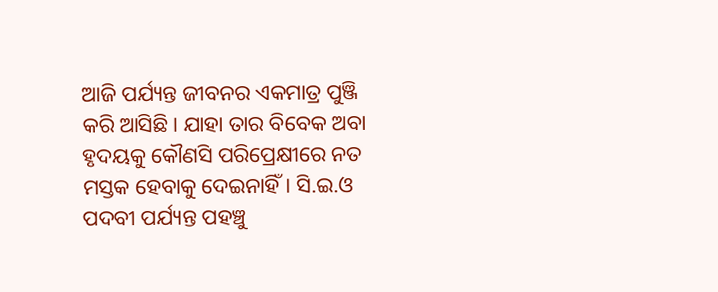ଆଜି ପର୍ଯ୍ୟନ୍ତ ଜୀବନର ଏକମାତ୍ର ପୁଞ୍ଜି କରି ଆସିଛି। ଯାହା ତାର ବିବେକ ଅବା ହୃଦୟକୁ କୌଣସି ପରିପ୍ରେକ୍ଷୀରେ ନତ ମସ୍ତକ ହେବାକୁ ଦେଇନାହିଁ। ସି.ଇ.ଓ ପଦବୀ ପର୍ଯ୍ୟନ୍ତ ପହଞ୍ଚୁ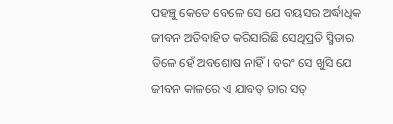ପହଞ୍ଚୁ କେତେ ବେଳେ ସେ ଯେ ବୟସର ଅର୍ଦ୍ଧାଧିକ ଜୀବନ ଅତିବାହିତ କରିସାରିଛି ସେଥିପ୍ରତି ସ୍ମିତାର ତିଳେ ହେଁ ଅବଶୋଷ ନାହିଁ। ବରଂ ସେ ଖୁସି ଯେ ଜୀବନ କାଳରେ ଏ ଯାବତ୍ ତାର ସତ୍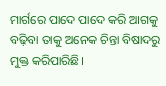ମାର୍ଗରେ ପାଦେ ପାଦେ କରି ଆଗକୁ ବଢ଼ିବା ତାକୁ ଅନେକ ଚିନ୍ତା ବିଷାଦରୁ ମୁକ୍ତ କରିପାରିଛି।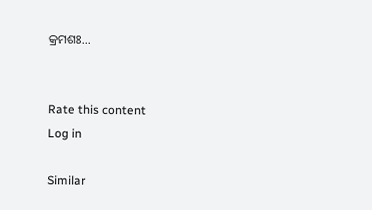କ୍ରମଶଃ...


Rate this content
Log in

Similar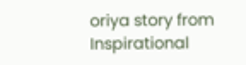oriya story from Inspirational